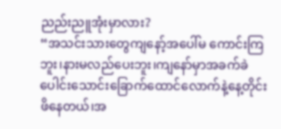ညည်းညူအုံးမှာလား?
“အသင်းသားတွေကျနော့်အပေါ်မ ကောင်းကြဘူး၊နားမလည်ပေးဘူး၊ကျနော်မှာအခက်ခဲပေါင်းသောင်းခြောက်ထောင်လောက်နဲ့နေ့တိုင်းဖိနေတယ်၊အ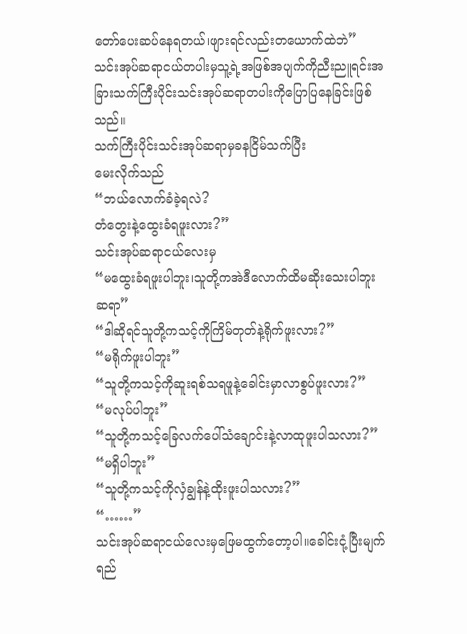တော်ပေးဆပ်နေရတယ်၊ဖျားရင်လည်းတယောက်ထဲဘဲ”
သင်းအုပ်ဆရာငယ်တပါးမှသူ့ရဲ့အဖြစ်အပျက်ကိုညီးညူရင်းအခြားသက်ကြီးပိုင်းသင်းအုပ်ဆရာတပါးကိုပြောပြနေခြင်းဖြစ်သည်။
သက်ကြီးပိုင်းသင်းအုပ်ဆရာမှခနငြိမ်သက်ပြီး
မေးလိုက်သည်
“ဘယ်လောက်ခံခဲ့ရလဲ?
တံတွေးနဲ့ထွေးခံရဖူးလား?”
သင်းအုပ်ဆရာငယ်လေးမှ
“မထွေးခံရဖူးပါဘူး၊သူတို့ကအဲဒီလောက်ထိမဆိုးသေးပါဘူးဆရာ”
“ဒါဆိုရင်သူတို့ကသင့်ကိုကြိမ်တုတ်နဲ့ရိုက်ဖူးလား?”
“မရိုက်ဖူးပါဘူး”
“သူတို့ကသင့်ကိုဆူးရစ်သရဖူနဲ့ခေါင်းမှာလာစွပ်ဖူးလား?”
“မလုပ်ပါဘူး”
“သူတို့ကသင့်ခြေလက်ပေါ်သံချောင်းနဲ့လာထုဖူးပါသလား?”
“မရှိပါဘူး”
“သူတို့ကသင့်ကိုလှံချွန်နဲ့ထိုးဖူးပါသလား?”
“……”
သင်းအုပ်ဆရာငယ်လေးမှဖြေမထွက်တော့ပါ။ခေါင်းငုံ့ပြီးမျက်ရည်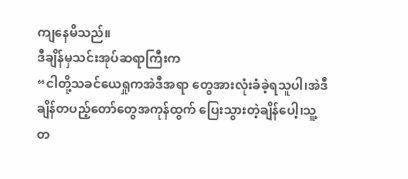ကျနေမိသည်။
ဒီချိန်မှသင်းအုပ်ဆရာကြီးက
“ငါတို့သခင်ယေရှုကအဲဒီအရာ တွေအားလုံးခံခဲ့ရသူပါ၊အဲဒီချိန်တပည့်တော်တွေအကုန်ထွက် ပြေးသွားတဲ့ချိန်ပေါ့၊သူ့တ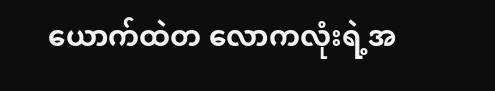ယောက်ထဲတ လောကလုံးရဲ့အ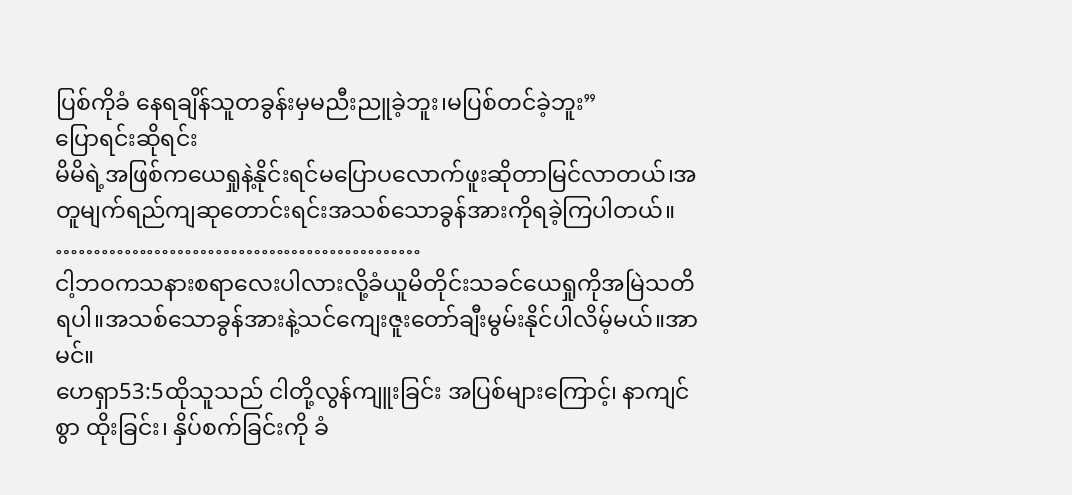ပြစ်ကိုခံ နေရချိန်သူတခွန်းမှမညီးညူခဲ့ဘူး၊မပြစ်တင်ခဲ့ဘူး”
ပြောရင်းဆိုရင်း
မိမိရဲ့အဖြစ်ကယေရှုနဲ့နိုင်းရင်မပြောပလောက်ဖူးဆိုတာမြင်လာတယ်၊အတူမျက်ရည်ကျဆုတောင်းရင်းအသစ်သောခွန်အားကိုရခဲ့ကြပါတယ်။
…………………………………………
ငါ့ဘဝကသနားစရာလေးပါလားလို့ခံယူမိတိုင်းသခင်ယေရှုကိုအမြဲသတိရပါ။အသစ်သောခွန်အားနဲ့သင်ကျေးဇူးတော်ချီးမွမ်းနိုင်ပါလိမ့်မယ်။အာမင်။
ဟေရှာ53:5ထိုသူသည် ငါတို့လွန်ကျူးခြင်း အပြစ်များကြောင့်၊ နာကျင်စွာ ထိုးခြင်း၊ နှိပ်စက်ခြင်းကို ခံ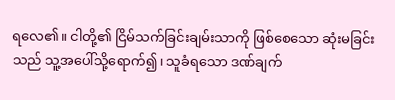ရလေ၏။ ငါတို့၏ ငြိမ်သက်ခြင်းချမ်းသာကို ဖြစ်စေသော ဆုံးမခြင်းသည် သူ့အပေါ်သို့ရောက်၍၊ သူခံရသော ဒဏ်ချက်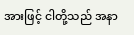အားဖြင့် ငါတို့သည် အနာ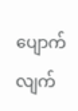ပျောက်လျက်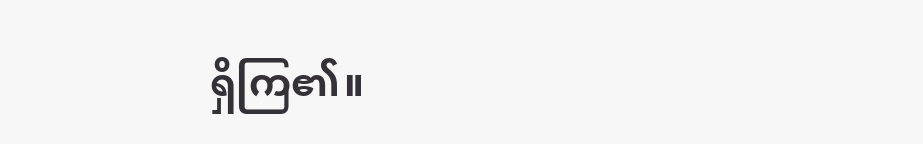ရှိကြ၏။